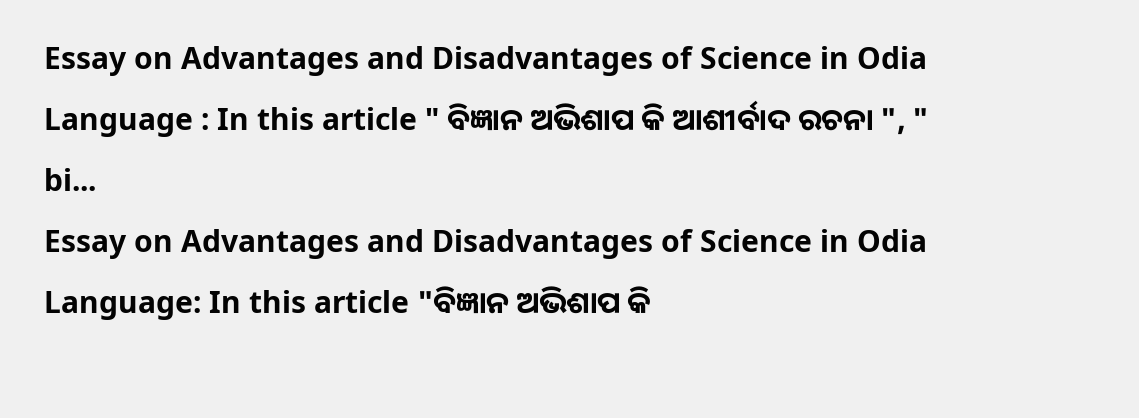Essay on Advantages and Disadvantages of Science in Odia Language : In this article " ବିଜ୍ଞାନ ଅଭିଶାପ କି ଆଶୀର୍ବାଦ ରଚନା ", " bi...
Essay on Advantages and Disadvantages of Science in Odia Language: In this article "ବିଜ୍ଞାନ ଅଭିଶାପ କି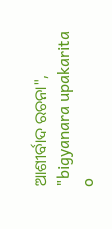ଆଶୀର୍ବାଦ ରଚନା", "bigyanara upakarita o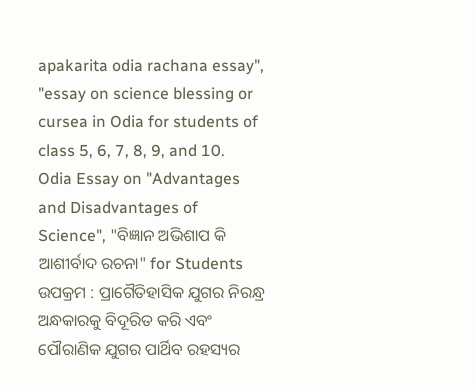apakarita odia rachana essay", "essay on science blessing or cursea in Odia for students of class 5, 6, 7, 8, 9, and 10.
Odia Essay on "Advantages and Disadvantages of Science", "ବିଜ୍ଞାନ ଅଭିଶାପ କି ଆଶୀର୍ବାଦ ରଚନା" for Students
ଉପକ୍ରମ : ପ୍ରାଗୈତିହାସିକ ଯୁଗର ନିରନ୍ଧ୍ର ଅନ୍ଧକାରକୁ ବିଦୂରିତ କରି ଏବଂ ପୌରାଣିକ ଯୁଗର ପାର୍ଥିବ ରହସ୍ୟର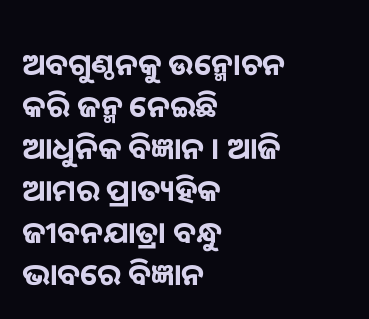ଅବଗୁଣ୍ଠନକୁ ଉନ୍ମୋଚନ କରି ଜନ୍ମ ନେଇଛି ଆଧୁନିକ ବିଜ୍ଞାନ । ଆଜି ଆମର ପ୍ରାତ୍ୟହିକ ଜୀବନଯାତ୍ରା ବନ୍ଧୁ ଭାବରେ ବିଜ୍ଞାନ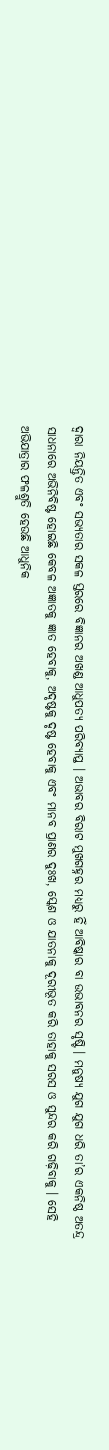ଦ୍ଵାରା ନିୟନ୍ତ୍ରିତ ଏବଂ ସଭ୍ୟତାର ସକଳ ସ୍ତରରେ ବିଜ୍ଞାନର ଅଖଣ୍ଡ ଆଧୁପତ୍ୟ ପରିବ୍ୟାପ୍ତ । ଅଭାବର ବିରାଟ ମୁଖଗହ୍ନର ମଧ୍ୟରୁ ହିଁ ଆବିଷ୍କାର ବା ଉଭାବନର ସୃଷ୍ଟି । ମନୁଷ୍ୟ ଯୁଗ ଯୁଗ ଧରି ତା’ର ଏକନିଷ୍ଠ ଅତନ୍ଦ୍ର ସାଧନାରେ ଅଭିନିବିଷ୍ଟ ହୋଇଛି କେବଳ ଅଜ୍ଞାତକୁ ଜ୍ଞାତ ହେବାକୁ, ଅଦୃଷ୍ଟକୁ ଦୃଷ୍ଟ ହେବାକୁ ଏବଂ ମାନବ ପ୍ରାଣର ଦୁଃଖ, ସ୍କେଶ ଓ ଯାତନାକୁ ଦୂରୀଭୂତ କରି ତାହାକୁ ସରସ ଓ ସୁନ୍ଦର କରି ଗଢ଼ିବାକୁ । ସେହି ଅଭିଯାତ୍ରାର ଫଳଶ୍ରୁତି ହେଉଛି ଆଧୁନିକ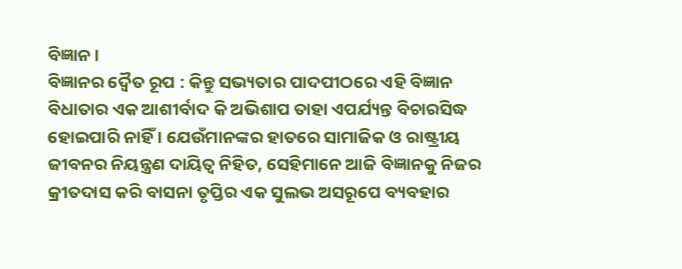ବିଜ୍ଞାନ ।
ବିଜ୍ଞାନର ଦ୍ବୈତ ରୂପ : କିନ୍ତୁ ସଭ୍ୟତାର ପାଦପୀଠରେ ଏହି ବିଜ୍ଞାନ ବିଧାତାର ଏକ ଆଶୀର୍ବାଦ କି ଅଭିଶାପ ତାହା ଏପର୍ଯ୍ୟନ୍ତ ବିଚାରସିଦ୍ଧ ହୋଇପାରି ନାହିଁ । ଯେଉଁମାନଙ୍କର ହାତରେ ସାମାଜିକ ଓ ରାଷ୍ଟ୍ରୀୟ ଜୀବନର ନିୟନ୍ତ୍ରଣ ଦାୟିତ୍ବ ନିହିତ, ସେହିମାନେ ଆଜି ବିଜ୍ଞାନକୁ ନିଜର କ୍ରୀତଦାସ କରି ବାସନା ତୃପ୍ତିର ଏକ ସୁଲଭ ଅସରୂପେ ବ୍ୟବହାର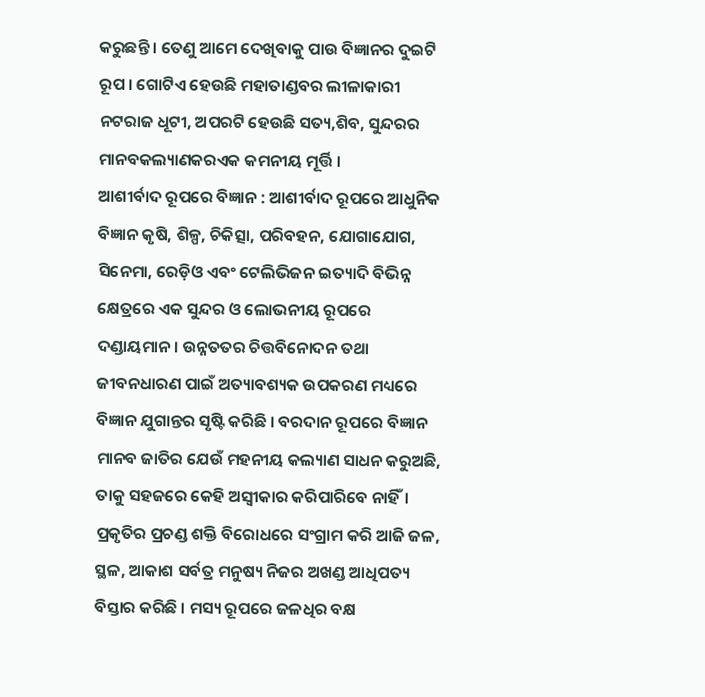କରୁଛନ୍ତି । ତେଣୁ ଆମେ ଦେଖିବାକୁ ପାଉ ବିଜ୍ଞାନର ଦୁଇଟି ରୂପ । ଗୋଟିଏ ହେଉଛି ମହାତାଣ୍ଡବର ଲୀଳାକାରୀ ନଟରାଜ ଧୂଟୀ, ଅପରଟି ହେଉଛି ସତ୍ୟ,ଶିବ, ସୁନ୍ଦରର ମାନବକଲ୍ୟାଣକରଏକ କମନୀୟ ମୂର୍ତ୍ତି ।
ଆଶୀର୍ବାଦ ରୂପରେ ବିଜ୍ଞାନ : ଆଶୀର୍ବାଦ ରୂପରେ ଆଧୁନିକ ବିଜ୍ଞାନ କୃଷି, ଶିଳ୍ପ, ଚିକିତ୍ସା, ପରିବହନ, ଯୋଗାଯୋଗ, ସିନେମା, ରେଡ଼ିଓ ଏବଂ ଟେଲିଭିଜନ ଇତ୍ୟାଦି ବିଭିନ୍ନ କ୍ଷେତ୍ରରେ ଏକ ସୁନ୍ଦର ଓ ଲୋଭନୀୟ ରୂପରେ ଦଣ୍ଡାୟମାନ। ଉନ୍ନତତର ଚିତ୍ତବିନୋଦନ ତଥା ଜୀବନଧାରଣ ପାଇଁ ଅତ୍ୟାବଶ୍ୟକ ଉପକରଣ ମଧ୍ୟରେ ବିଜ୍ଞାନ ଯୁଗାନ୍ତର ସୃଷ୍ଟି କରିଛି । ବରଦାନ ରୂପରେ ବିଜ୍ଞାନ ମାନବ ଜାତିର ଯେଉଁ ମହନୀୟ କଲ୍ୟାଣ ସାଧନ କରୁଅଛି, ତାକୁ ସହଜରେ କେହି ଅସ୍ୱୀକାର କରିପାରିବେ ନାହିଁ। ପ୍ରକୃତିର ପ୍ରଚଣ୍ଡ ଶକ୍ତି ବିରୋଧରେ ସଂଗ୍ରାମ କରି ଆଜି ଜଳ, ସ୍ଥଳ, ଆକାଶ ସର୍ବତ୍ର ମନୁଷ୍ୟ ନିଜର ଅଖଣ୍ଡ ଆଧିପତ୍ୟ ବିସ୍ତାର କରିଛି । ମସ୍ୟ ରୂପରେ ଜଳଧିର ବକ୍ଷ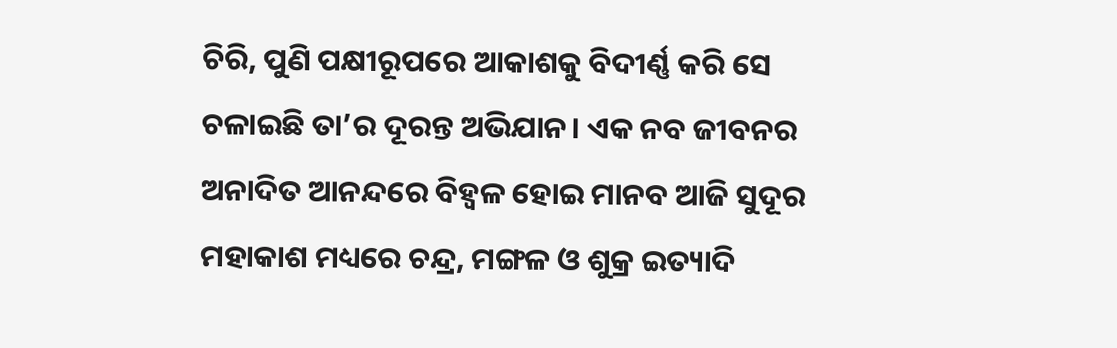ଚିରି, ପୁଣି ପକ୍ଷୀରୂପରେ ଆକାଶକୁ ବିଦୀର୍ଣ୍ଣ କରି ସେ ଚଳାଇଛି ତା’ର ଦୂରନ୍ତ ଅଭିଯାନ। ଏକ ନବ ଜୀବନର ଅନାଦିତ ଆନନ୍ଦରେ ବିହ୍ବଳ ହୋଇ ମାନବ ଆଜି ସୁଦୂର ମହାକାଶ ମଧ୍ୟରେ ଚନ୍ଦ୍ର, ମଙ୍ଗଳ ଓ ଶୁକ୍ର ଇତ୍ୟାଦି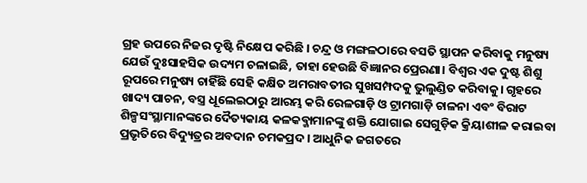ଗ୍ରହ ଉପରେ ନିଜର ଦୃଷ୍ଟି ନିକ୍ଷେପ କରିଛି । ଚନ୍ଦ୍ର ଓ ମଙ୍ଗଳଠାରେ ବସତି ସ୍ଥାପନ କରିବାକୁ ମନୁଷ୍ୟ ଯେଉଁ ଦୁଃସାହସିକ ଉଦ୍ୟମ ଚଳାଇଛି, ତାହା ହେଉଛି ବିଜ୍ଞାନର ପ୍ରେରଣା। ବିଶ୍ୱର ଏକ ଦୁଷ୍ଟ ଶିଶୁ ରୂପରେ ମନୁଷ୍ୟ ଚାହିଁଛି ସେହି କକ୍ଷିତ ଅମରାବତୀର ସୁଖସମ୍ପଦକୁ ଭୁଲୁଣ୍ଡିତ କରିବାକୁ। ଗୃହରେ ଖାଦ୍ୟ ପାଚନ, ବସ୍ତ୍ର ଧୂଲେଇଠାରୁ ଆରମ୍ଭ କରି ରେଳଗାଡ଼ି ଓ ଟ୍ରାମଗାଡ଼ି ଚାଳନା ଏବଂ ବିରାଟ ଶିଳ୍ପସଂସ୍ଥାମାନଙ୍କରେ ଦୈତ୍ୟକାୟ କଳକବ୍ଜାମାନଙ୍କୁ ଶକ୍ତି ଯୋଗାଇ ସେଗୁଡ଼ିକ କ୍ରିୟାଶୀଳ କରାଇବା ପ୍ରଭୃତିରେ ବିଦ୍ୟୁତ୍ରର ଅବଦାନ ଚମକପ୍ରଦ । ଆଧୁନିକ ଜଗତରେ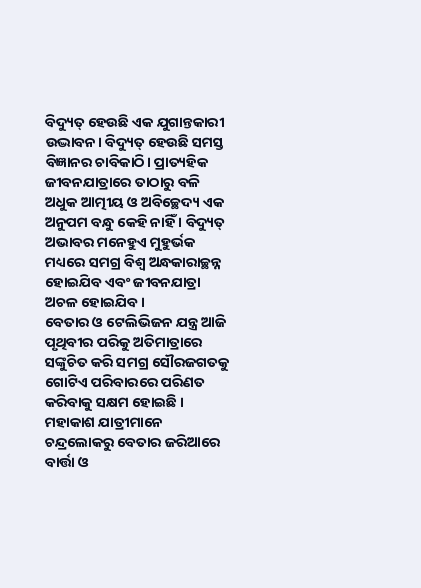ବିଦ୍ୟୁତ୍ ହେଉଛି ଏକ ଯୁଗାନ୍ତକାରୀ ଉଦ୍ଭାବନ। ବିଦ୍ୟୁତ୍ ହେଉଛି ସମସ୍ତ ବିଜ୍ଞାନର ଚାବିକାଠି। ପ୍ରାତ୍ୟହିକ ଜୀବନଯାତ୍ରାରେ ତାଠାରୁ ବଳି ଅଧୁକ ଆତ୍ମୀୟ ଓ ଅବିଚ୍ଛେଦ୍ୟ ଏକ ଅନୁପମ ବନ୍ଧୁ କେହି ନାହିଁ । ବିଦ୍ୟୁତ୍ ଅଭାବର ମନେହୁଏ ମୁହୁର୍ଭକ ମଧ୍ୟରେ ସମଗ୍ର ବିଶ୍ଵ ଅନ୍ଧକାରାଚ୍ଛନ୍ନ ହୋଇଯିବ ଏବଂ ଜୀବନଯାତ୍ରା ଅଚଳ ହୋଇଯିବ ।
ବେତାର ଓ ଟେଲିଭିଜନ ଯନ୍ତ୍ର ଆଜି ପୃଥିବୀର ପରିକୁ ଅତିମାତ୍ରାରେ ସଙ୍କୁଚିତ କରି ସମଗ୍ର ସୌରଜଗତକୁ ଗୋଟିଏ ପରିବାରରେ ପରିଣତ କରିବାକୁ ସକ୍ଷମ ହୋଇଛି । ମହାକାଶ ଯାତ୍ରୀମାନେ ଚନ୍ଦ୍ରଲୋକରୁ ବେତାର ଜରିଆରେ ବାର୍ତ୍ତା ଓ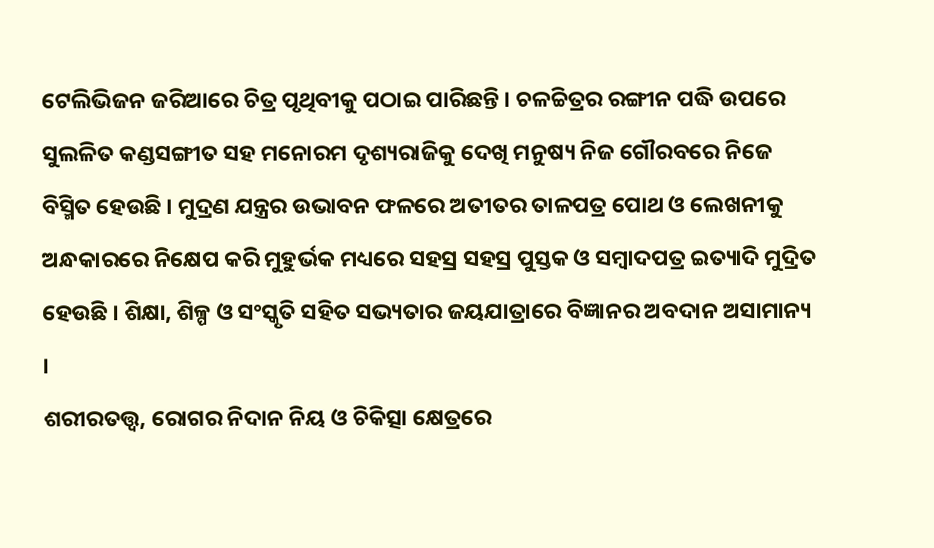ଟେଲିଭିଜନ ଜରିଆରେ ଚିତ୍ର ପୃଥିବୀକୁ ପଠାଇ ପାରିଛନ୍ତି । ଚଳଚ୍ଚିତ୍ରର ରଙ୍ଗୀନ ପଦ୍ଧି ଉପରେ ସୁଲଳିତ କଣ୍ଡସଙ୍ଗୀତ ସହ ମନୋରମ ଦୃଶ୍ୟରାଜିକୁ ଦେଖି ମନୁଷ୍ୟ ନିଜ ଗୌରବରେ ନିଜେ ବିସ୍ମିତ ହେଉଛି । ମୁଦ୍ରଣ ଯନ୍ତ୍ରର ଉଭାବନ ଫଳରେ ଅତୀତର ତାଳପତ୍ର ପୋଥ ଓ ଲେଖନୀକୁ ଅନ୍ଧକାରରେ ନିକ୍ଷେପ କରି ମୁହୁର୍ଭକ ମଧ୍ୟରେ ସହସ୍ର ସହସ୍ର ପୁସ୍ତକ ଓ ସମ୍ବାଦପତ୍ର ଇତ୍ୟାଦି ମୁଦ୍ରିତ ହେଉଛି । ଶିକ୍ଷା, ଶିଳ୍ପ ଓ ସଂସ୍କୃତି ସହିତ ସଭ୍ୟତାର ଜୟଯାତ୍ରାରେ ବିଜ୍ଞାନର ଅବଦାନ ଅସାମାନ୍ୟ ।
ଶରୀରତତ୍ତ୍ବ, ରୋଗର ନିଦାନ ନିୟ ଓ ଚିକିତ୍ସା କ୍ଷେତ୍ରରେ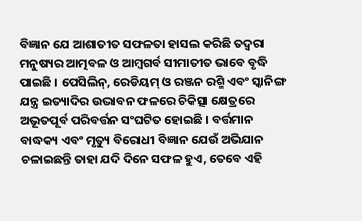ବିଜ୍ଞାନ ଯେ ଆଶାତୀତ ସଫଳତା ହାସଲ କରିଛି ତଦ୍ୱରା ମନୁଷ୍ୟର ଆତ୍ମବଳ ଓ ଆମ୍ବଗର୍ବ ସୀମାତୀତ ଭାବେ ବୃଦ୍ଧି ପାଇଛି । ପେସିଲିନ୍, ରେଡିୟମ୍ ଓ ରଞ୍ଜନ ରଶ୍ମି ଏବଂ ସ୍କାନିଙ୍ଗ ଯନ୍ତ୍ର ଇତ୍ୟାଦିର ଉଦ୍ଭାବନ ଫଳରେ ଚିକିତ୍ସା କ୍ଷେତ୍ରରେ ଅଭୂତପୂର୍ବ ପରିବର୍ତ୍ତନ ସଂଘଟିତ ହୋଇଛି । ବର୍ତ୍ତମାନ ବାଦ୍ଧକ୍ୟ ଏବଂ ମୃତ୍ୟୁ ବିରୋଧୀ ବିଜ୍ଞାନ ଯେଉଁ ଅଭିଯାନ ଚଳାଇଛନ୍ତି ତାହା ଯଦି ଦିନେ ସଫଳ ହୁଏ, ତେବେ ଏହି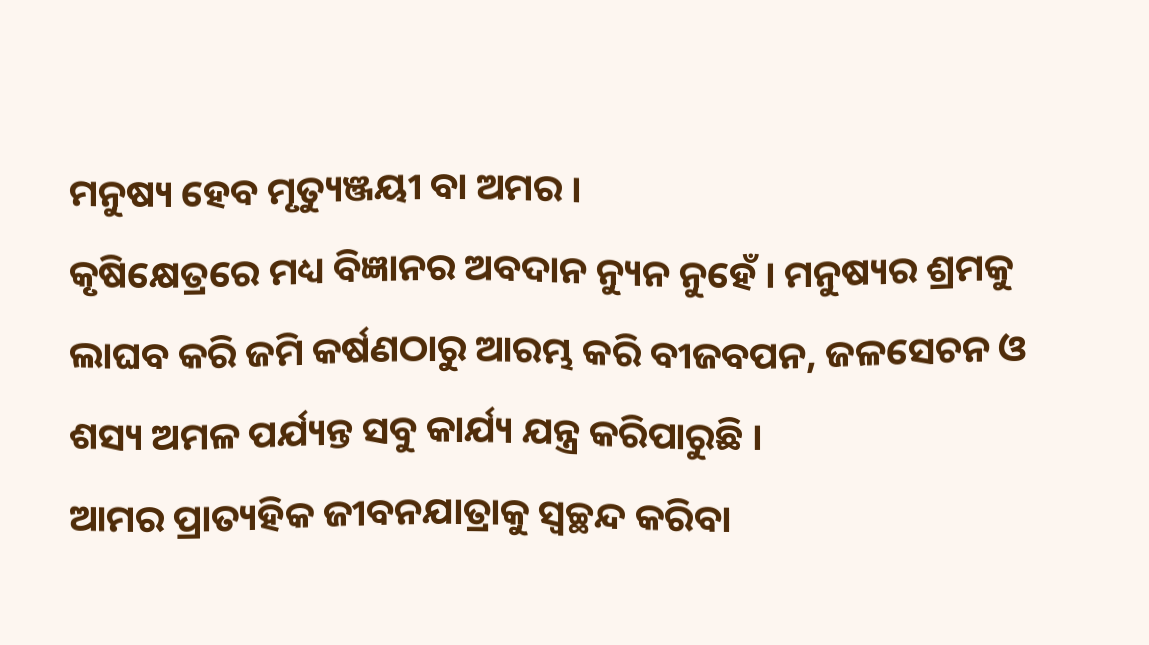ମନୁଷ୍ୟ ହେବ ମୃତ୍ୟୁଞ୍ଜୟୀ ବା ଅମର ।
କୃଷିକ୍ଷେତ୍ରରେ ମଧ୍ୟ ବିଜ୍ଞାନର ଅବଦାନ ନ୍ୟୁନ ନୁହେଁ । ମନୁଷ୍ୟର ଶ୍ରମକୁ ଲାଘବ କରି ଜମି କର୍ଷଣଠାରୁ ଆରମ୍ଭ କରି ବୀଜବପନ, ଜଳସେଚନ ଓ ଶସ୍ୟ ଅମଳ ପର୍ଯ୍ୟନ୍ତ ସବୁ କାର୍ଯ୍ୟ ଯନ୍ତ୍ର କରିପାରୁଛି ।
ଆମର ପ୍ରାତ୍ୟହିକ ଜୀବନଯାତ୍ରାକୁ ସ୍ବଚ୍ଛନ୍ଦ କରିବା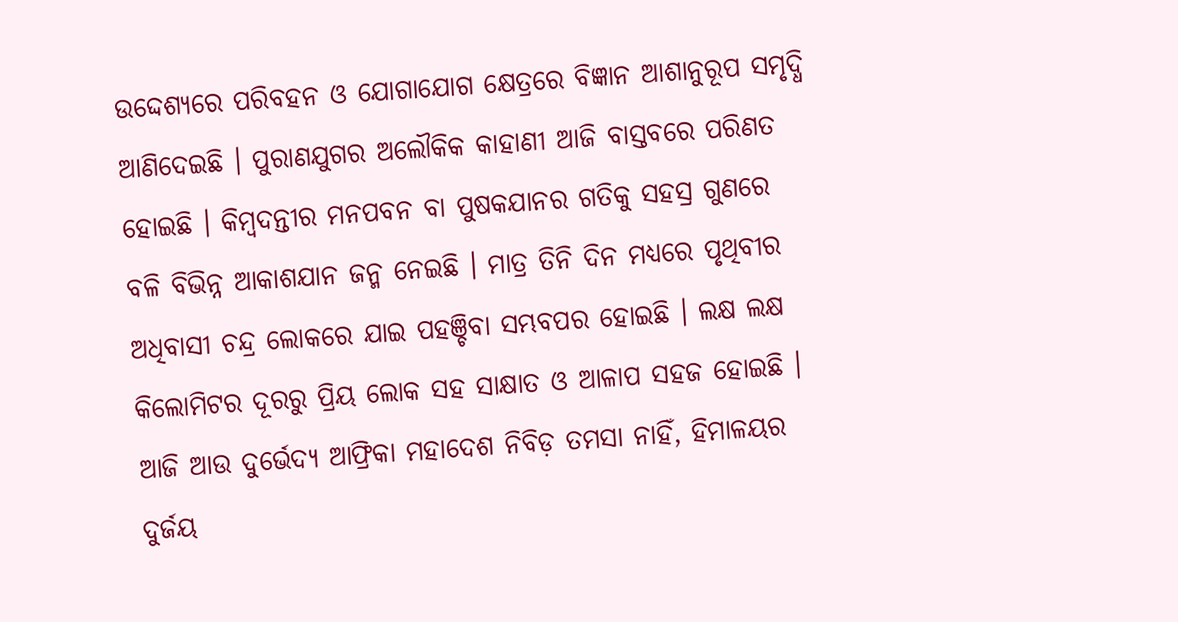ଉଦ୍ଦେଶ୍ୟରେ ପରିବହନ ଓ ଯୋଗାଯୋଗ କ୍ଷେତ୍ରରେ ବିଜ୍ଞାନ ଆଶାନୁରୂପ ସମୃଦ୍ଧି ଆଣିଦେଇଛି । ପୁରାଣଯୁଗର ଅଲୌକିକ କାହାଣୀ ଆଜି ବାସ୍ତବରେ ପରିଣତ ହୋଇଛି । କିମ୍ବଦନ୍ତୀର ମନପବନ ବା ପୁଷକଯାନର ଗତିକୁ ସହସ୍ର ଗୁଣରେ ବଳି ବିଭିନ୍ନ ଆକାଶଯାନ ଜନ୍ମ ନେଇଛି । ମାତ୍ର ତିନି ଦିନ ମଧ୍ୟରେ ପୃଥିବୀର ଅଧିବାସୀ ଚନ୍ଦ୍ର ଲୋକରେ ଯାଇ ପହଞ୍ଚିବା ସମ୍ଭବପର ହୋଇଛି । ଲକ୍ଷ ଲକ୍ଷ କିଲୋମିଟର ଦୂରରୁ ପ୍ରିୟ ଲୋକ ସହ ସାକ୍ଷାତ ଓ ଆଳାପ ସହଜ ହୋଇଛି । ଆଜି ଆଉ ଦୁର୍ଭେଦ୍ୟ ଆଫ୍ରିକା ମହାଦେଶ ନିବିଡ଼ ତମସା ନାହିଁ, ହିମାଳୟର ଦୁର୍ଜୟ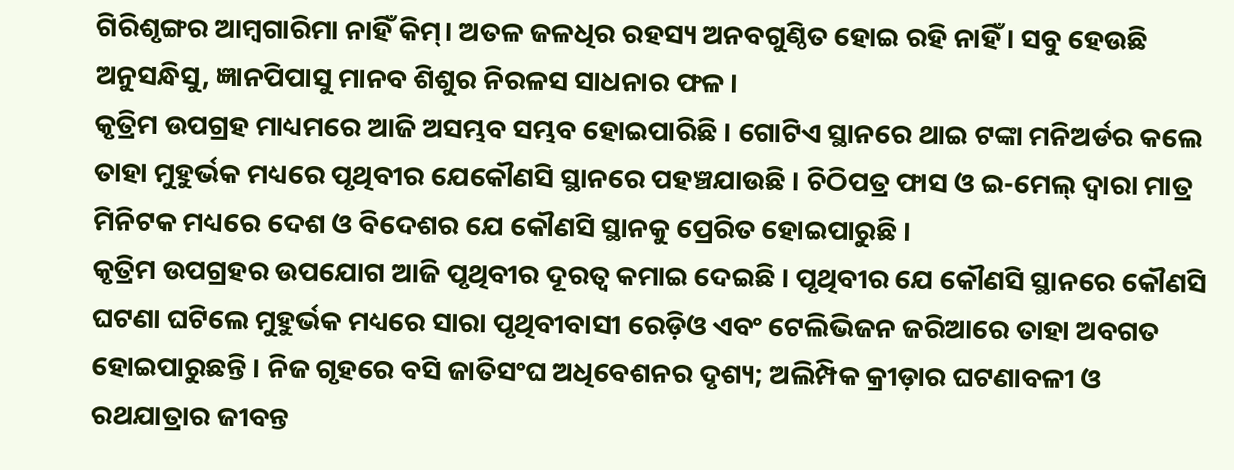ଗିରିଶୃଙ୍ଗର ଆମ୍ବଗାରିମା ନାହିଁ କିମ୍। ଅତଳ ଜଳଧିର ରହସ୍ୟ ଅନବଗୁଣ୍ଠିତ ହୋଇ ରହି ନାହିଁ । ସବୁ ହେଉଛି ଅନୁସନ୍ଧିସୁ, ଜ୍ଞାନପିପାସୁ ମାନବ ଶିଶୁର ନିରଳସ ସାଧନାର ଫଳ ।
କୃତ୍ରିମ ଉପଗ୍ରହ ମାଧ୍ୟମରେ ଆଜି ଅସମ୍ଭବ ସମ୍ଭବ ହୋଇପାରିଛି । ଗୋଟିଏ ସ୍ଥାନରେ ଥାଇ ଟଙ୍କା ମନିଅର୍ଡର କଲେ ତାହା ମୁହୁର୍ଭକ ମଧ୍ୟରେ ପୃଥିବୀର ଯେକୌଣସି ସ୍ଥାନରେ ପହଞ୍ଚଯାଉଛି । ଚିଠିପତ୍ର ଫାସ ଓ ଇ-ମେଲ୍ ଦ୍ବାରା ମାତ୍ର ମିନିଟକ ମଧ୍ୟରେ ଦେଶ ଓ ବିଦେଶର ଯେ କୌଣସି ସ୍ଥାନକୁ ପ୍ରେରିତ ହୋଇପାରୁଛି ।
କୃତ୍ରିମ ଉପଗ୍ରହର ଉପଯୋଗ ଆଜି ପୃଥିବୀର ଦୂରତ୍ବ କମାଇ ଦେଇଛି । ପୃଥିବୀର ଯେ କୌଣସି ସ୍ଥାନରେ କୌଣସି ଘଟଣା ଘଟିଲେ ମୁହୁର୍ଭକ ମଧ୍ୟରେ ସାରା ପୃଥିବୀବାସୀ ରେଡ଼ିଓ ଏବଂ ଟେଲିଭିଜନ ଜରିଆରେ ତାହା ଅବଗତ ହୋଇପାରୁଛନ୍ତି । ନିଜ ଗୃହରେ ବସି ଜାତିସଂଘ ଅଧିବେଶନର ଦୃଶ୍ୟ; ଅଲିମ୍ପିକ କ୍ରୀଡ଼ାର ଘଟଣାବଳୀ ଓ ରଥଯାତ୍ରାର ଜୀବନ୍ତ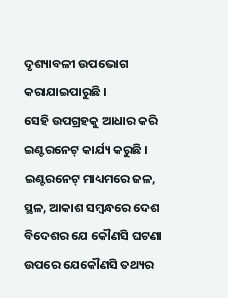ଦୃଶ୍ୟାବଳୀ ଉପଭୋଗ କରାଯାଇପାରୁଛି ।
ସେହି ଉପଗ୍ରହକୁ ଆଧାର କରି ଇଣ୍ଟରନେଟ୍ କାର୍ଯ୍ୟ କରୁଛି । ଇଣ୍ଟରନେଟ୍ ମାଧ୍ୟମରେ ଜଳ, ସ୍ଥଳ, ଆକାଶ ସମ୍ବନ୍ଧରେ ଦେଶ ବିଦେଶର ଯେ କୌଣସି ଘଟଣା ଉପରେ ଯେକୌଣସି ତଥ୍ୟର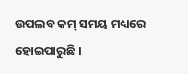ଉପଲବ କମ୍ ସମୟ ମଧ୍ୟରେ ହୋଇପାରୁଛି ।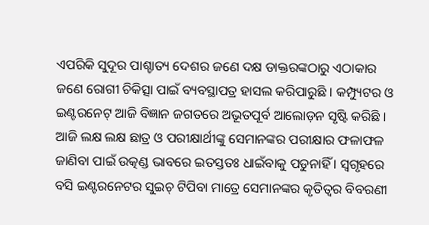ଏପରିକି ସୁଦୂର ପାଶ୍ଚାତ୍ୟ ଦେଶର ଜଣେ ଦକ୍ଷ ଡାକ୍ତରଙ୍କଠାରୁ ଏଠାକାର ଜଣେ ରୋଗୀ ଚିକିତ୍ସା ପାଇଁ ବ୍ୟବସ୍ଥାପତ୍ର ହାସଲ କରିପାରୁଛି । କମ୍ପ୍ୟୁଟର ଓ ଇଣ୍ଟରନେଟ୍ ଆଜି ବିଜ୍ଞାନ ଜଗତରେ ଅଭୂତପୂର୍ବ ଆଲୋଡ଼ନ ସୃଷ୍ଟି କରିଛି । ଆଜି ଲକ୍ଷ ଲକ୍ଷ ଛାତ୍ର ଓ ପରୀକ୍ଷାର୍ଥୀଙ୍କୁ ସେମାନଙ୍କର ପରୀକ୍ଷାର ଫଳାଫଳ ଜାଣିବା ପାଇଁ ଉତ୍କଣ୍ଡ ଭାବରେ ଇତସ୍ତତଃ ଧାଇଁବାକୁ ପଡୁନାହିଁ । ସ୍ଵଗୃହରେ ବସି ଇଣ୍ଟରନେଟର ସୁଇଚ୍ ଟିପିବା ମାତ୍ରେ ସେମାନଙ୍କର କୃତିତ୍ଵର ବିବରଣୀ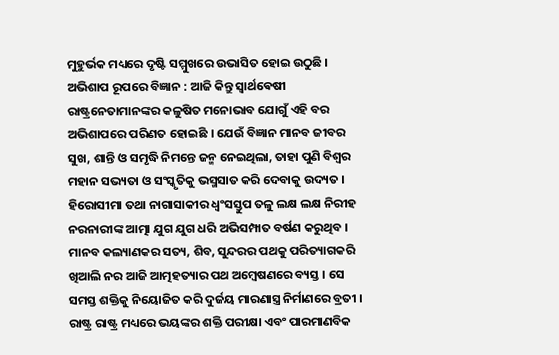ମୁହୁର୍ଭକ ମଧ୍ୟରେ ଦୃଷ୍ଟି ସମ୍ମୁଖରେ ଉଭାସିତ ହୋଇ ଉଠୁଛି ।
ଅଭିଶାପ ରୂପରେ ବିଜ୍ଞାନ : ଆଜି କିନ୍ତୁ ସ୍ଵାର୍ଥଵେଷୀ ରାଷ୍ଟ୍ରନେତାମାନଙ୍କର କଳୁଷିତ ମନୋଭାବ ଯୋଗୁଁ ଏହି ବର ଅଭିଶାପରେ ପରିଣତ ହୋଇଛି । ଯେଉଁ ବିଜ୍ଞାନ ମାନବ ଜୀବର ସୁଖ, ଶାନ୍ତି ଓ ସମୃଦ୍ଧି ନିମନ୍ତେ ଜନ୍ମ ନେଇଥିଲା, ତାହା ପୁଣି ବିଶ୍ୱର ମହାନ ସଭ୍ୟତା ଓ ସଂସ୍କୃତିକୁ ଭସ୍ମସାତ କରି ଦେବାକୁ ଉଦ୍ୟତ । ହିରୋସୀମା ତଥା ନାଗାସାକୀର ଧ୍ବଂସସ୍ତୁପ ତଳୁ ଲକ୍ଷ ଲକ୍ଷ ନିରୀହ ନରନାରୀଙ୍କ ଆତ୍ମା ଯୁଗ ଯୁଗ ଧରି ଅଭିସମ୍ପାତ ବର୍ଷଣ କରୁଥିବ । ମାନବ କଲ୍ୟାଣକର ସତ୍ୟ, ଶିବ, ସୁନ୍ଦରର ପଥକୁ ପରିତ୍ୟାଗକରି ଖିଆଲି ନର ଆଜି ଆତ୍ମହତ୍ୟାର ପଥ ଅମ୍ବେଷଣରେ ବ୍ୟସ୍ତ । ସେ ସମସ୍ତ ଶକ୍ତିକୁ ନିୟୋଜିତ କରି ଦୁର୍ଜୟ ମାରଣାସ୍ତ୍ର ନିର୍ମାଣରେ ବ୍ରତୀ । ରାଷ୍ଟ୍ର ରାଷ୍ଟ୍ର ମଧ୍ୟରେ ଭୟଙ୍କର ଶକ୍ତି ପରୀକ୍ଷା ଏବଂ ପାରମାଣବିକ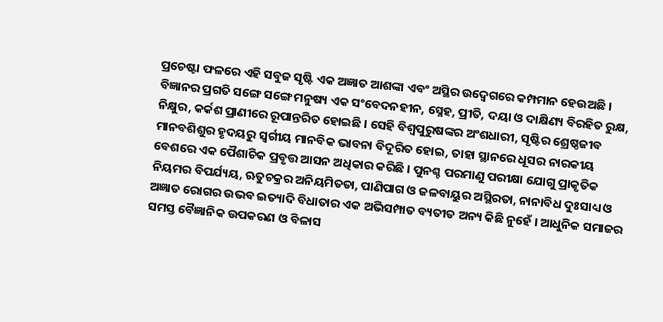ପ୍ରଚେଷ୍ଟା ଫଳରେ ଏହି ସବୁଜ ସୃଷ୍ଟି ଏକ ଅଜ୍ଞାତ ଆଶଙ୍କା ଏବଂ ଅସ୍ଥିର ଉଦ୍ବେଗରେ କମ୍ପମାନ ହେଉଅଛି । ବିଜ୍ଞାନର ପ୍ରଗତି ସଙ୍ଗେ ସଙ୍ଗେ ମନୁଷ୍ୟ ଏକ ସଂବେଦନହୀନ, ସ୍ନେହ, ପ୍ରୀତି, ଦୟା ଓ ଦାକ୍ଷିଣ୍ୟ ବିରହିତ ରୁକ୍ଷ, ନିକ୍ଷୁର, କର୍କଶ ପ୍ରାଣୀରେ ରୂପାନ୍ତରିତ ହୋଇଛି । ସେହି ବିଶ୍ବପୁରୁଷଙ୍କର ଅଂଶଧାରୀ, ସୃଷ୍ଟିର ଶ୍ରେଷ୍ଠଜୀବ ମାନବଶିଶୁର ହୃଦୟରୁ ସ୍ଵର୍ଗୀୟ ମାନବିକ ଭାବନା ବିଦୂରିତ ହୋଇ, ତାହା ସ୍ଥାନରେ ଧୂସର ନାରକୀୟ ବେଶରେ ଏକ ପୈଶାଚିକ ପ୍ରବୃତ୍ତ ଆସନ ଅଧିକାର କରିଛି । ପୁନଶ୍ଚ ପରମାଣୁ ପରୀକ୍ଷା ଯୋଗୁ ପ୍ରାକୃତିକ ନିୟମର ବିପର୍ଯ୍ୟୟ, ଋତୁଚକ୍ରର ଅନିୟମିତତା, ପାଣିପାଗ ଓ ଜଳବାୟୁର ଅସ୍ଥିରତା, ନାନାବିଧ ଦୁଃସାଧ୍ୟ ଓ ଅଜ୍ଞାତ ରୋଗର ଉଭବ ଇତ୍ୟାଦି ବିଧାତାର ଏକ ଅଭିସମ୍ପାତ ବ୍ୟତୀତ ଅନ୍ୟ କିଛି ନୁହେଁ । ଆଧୁନିକ ସମାଜର ସମସ୍ତ ବୈଜ୍ଞାନିକ ଉପକରଣ ଓ ବିଳାସ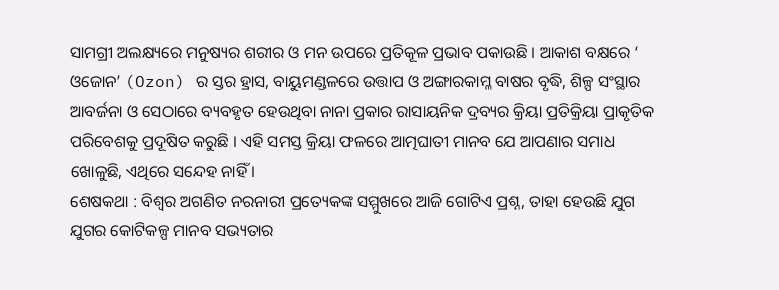ସାମଗ୍ରୀ ଅଲକ୍ଷ୍ୟରେ ମନୁଷ୍ୟର ଶରୀର ଓ ମନ ଉପରେ ପ୍ରତିକୂଳ ପ୍ରଭାବ ପକାଉଛି । ଆକାଶ ବକ୍ଷରେ ‘ ଓଜୋନ’ (Ozon) ର ସ୍ତର ହ୍ରାସ, ବାୟୁମଣ୍ଡଳରେ ଉତ୍ତାପ ଓ ଅଙ୍ଗାରକାମ୍ଳ ବାଷର ବୃଦ୍ଧି, ଶିଳ୍ପ ସଂସ୍ଥାର ଆବର୍ଜନା ଓ ସେଠାରେ ବ୍ୟବହୃତ ହେଉଥିବା ନାନା ପ୍ରକାର ରାସାୟନିକ ଦ୍ରବ୍ୟର କ୍ରିୟା ପ୍ରତିକ୍ରିୟା ପ୍ରାକୃତିକ ପରିବେଶକୁ ପ୍ରଦୂଷିତ କରୁଛି । ଏହି ସମସ୍ତ କ୍ରିୟା ଫଳରେ ଆତ୍ମଘାତୀ ମାନବ ଯେ ଆପଣାର ସମାଧ ଖୋଳୁଛି, ଏଥିରେ ସନ୍ଦେହ ନାହିଁ ।
ଶେଷକଥା : ବିଶ୍ବର ଅଗଣିତ ନରନାରୀ ପ୍ରତ୍ୟେକଙ୍କ ସମ୍ମୁଖରେ ଆଜି ଗୋଟିଏ ପ୍ରଶ୍ନ, ତାହା ହେଉଛି ଯୁଗ ଯୁଗର କୋଟିକଳ୍ପ ମାନବ ସଭ୍ୟତାର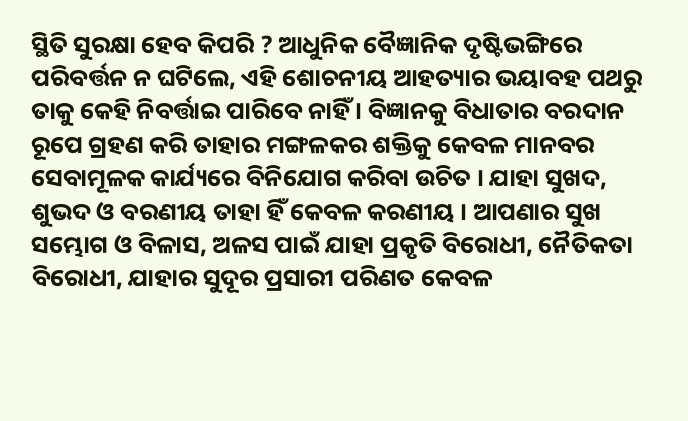ସ୍ଥିତି ସୁରକ୍ଷା ହେବ କିପରି ? ଆଧୁନିକ ବୈଜ୍ଞାନିକ ଦୃଷ୍ଟିଭଙ୍ଗିରେ ପରିବର୍ତ୍ତନ ନ ଘଟିଲେ, ଏହି ଶୋଚନୀୟ ଆହତ୍ୟାର ଭୟାବହ ପଥରୁ ତାକୁ କେହି ନିବର୍ତ୍ତାଇ ପାରିବେ ନାହିଁ । ବିଜ୍ଞାନକୁ ବିଧାତାର ବରଦାନ ରୂପେ ଗ୍ରହଣ କରି ତାହାର ମଙ୍ଗଳକର ଶକ୍ତିକୁ କେବଳ ମାନବର ସେବାମୂଳକ କାର୍ଯ୍ୟରେ ବିନିଯୋଗ କରିବା ଉଚିତ । ଯାହା ସୁଖଦ, ଶୁଭଦ ଓ ବରଣୀୟ ତାହା ହିଁ କେବଳ କରଣୀୟ । ଆପଣାର ସୁଖ ସମ୍ଭୋଗ ଓ ବିଳାସ, ଅଳସ ପାଇଁ ଯାହା ପ୍ରକୃତି ବିରୋଧୀ, ନୈତିକତା ବିରୋଧୀ, ଯାହାର ସୁଦୂର ପ୍ରସାରୀ ପରିଣତ କେବଳ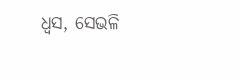ଧ୍ୱସ, ସେଭଳି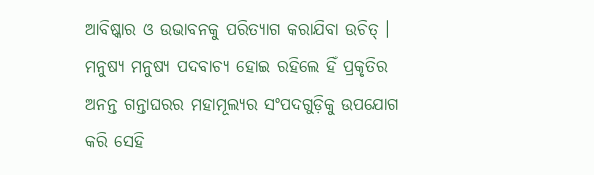ଆବିଷ୍କାର ଓ ଉଭାବନକୁ ପରିତ୍ୟାଗ କରାଯିବା ଉଚିତ୍ । ମନୁଷ୍ୟ ମନୁଷ୍ୟ ପଦବାଚ୍ୟ ହୋଇ ରହିଲେ ହିଁ ପ୍ରକୃତିର ଅନନ୍ତ ଗନ୍ତାଘରର ମହାମୂଲ୍ୟର ସଂପଦଗୁଡ଼ିକୁ ଉପଯୋଗ କରି ସେହି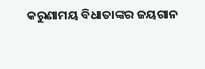କରୁଣାମୟ ବିଧାତାଙ୍କର ଜୟଗାନ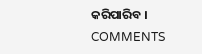କରିପାରିବ ।
COMMENTS